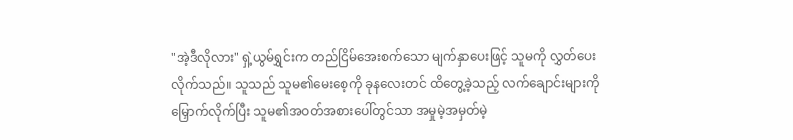"အဲ့ဒီလိုလား" ရှဲ့ယွမ်ရွှင်းက တည်ငြိမ်အေးစက်သော မျက်နှာပေးဖြင့် သူမကို လွှတ်ပေးလိုက်သည်။ သူသည် သူမ၏မေးစေ့ကို ခုနလေးတင် ထိတွေ့ခဲ့သည့် လက်ချောင်းများကို မြှောက်လိုက်ပြီး သူမ၏အဝတ်အစားပေါ်တွင်သာ အမှုမဲ့အမှတ်မဲ့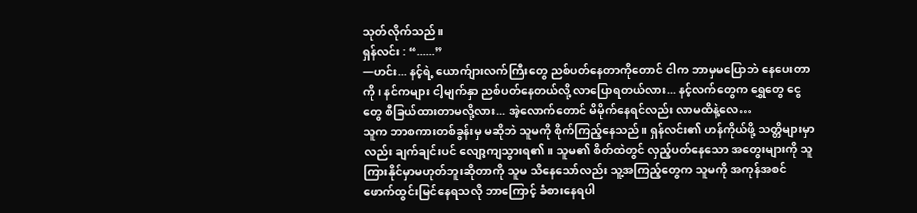သုတ်လိုက်သည်။
ရှန်လင်း : “......”
—ဟင်း... နင့်ရဲ့ ယောက်ျားလက်ကြီးတွေ ညစ်ပတ်နေတာကိုတောင် ငါက ဘာမှမပြောဘဲ နေပေးတာကို၊ နင်ကများ ငါ့မျက်နှာ ညစ်ပတ်နေတယ်လို့ လာပြောရတယ်လား... နင့်လက်တွေက ရွှေတွေ ငွေတွေ စီခြယ်ထားတာမလို့လား... အဲ့လောက်တောင် မိမိုက်နေရင်လည်း လာမထိနဲ့လေ…
သူက ဘာစကားတစ်ခွန်းမှ မဆိုဘဲ သူမကို စိုက်ကြည့်နေသည်။ ရှန်လင်း၏ ဟန်ကိုယ်ဖို့ သတ္တိများမှာလည်း ချက်ချင်းပင် လျော့ကျသွားရ၏။ သူမ၏ စိတ်ထဲတွင် လှည့်ပတ်နေသော အတွေးများကို သူ ကြားနိုင်မှာမဟုတ်ဘူးဆိုတာကို သူမ သိနေသော်လည်း သူ့အကြည့်တွေက သူမကို အကုန်အစင် ဖောက်ထွင်းမြင်နေရသလို ဘာကြောင့် ခံစားနေရပါ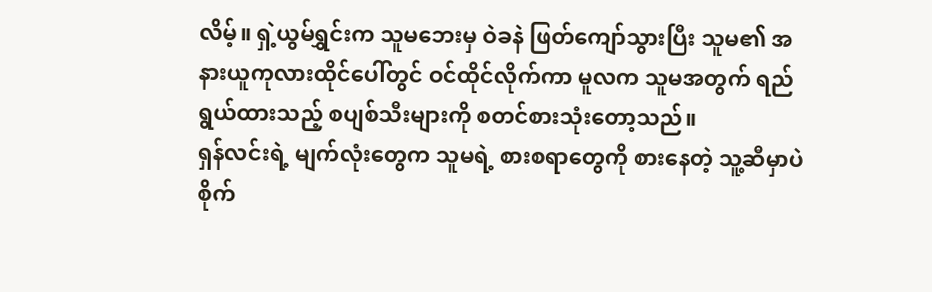လိမ့်။ ရှဲ့ယွမ်ရွှင်းက သူမဘေးမှ ဝဲခနဲ ဖြတ်ကျော်သွားပြီး သူမ၏ အနားယူကုလားထိုင်ပေါ်တွင် ဝင်ထိုင်လိုက်ကာ မူလက သူမအတွက် ရည်ရွယ်ထားသည့် စပျစ်သီးများကို စတင်စားသုံးတော့သည်။
ရှန်လင်းရဲ့ မျက်လုံးတွေက သူမရဲ့ စားစရာတွေကို စားနေတဲ့ သူ့ဆီမှာပဲ စိုက်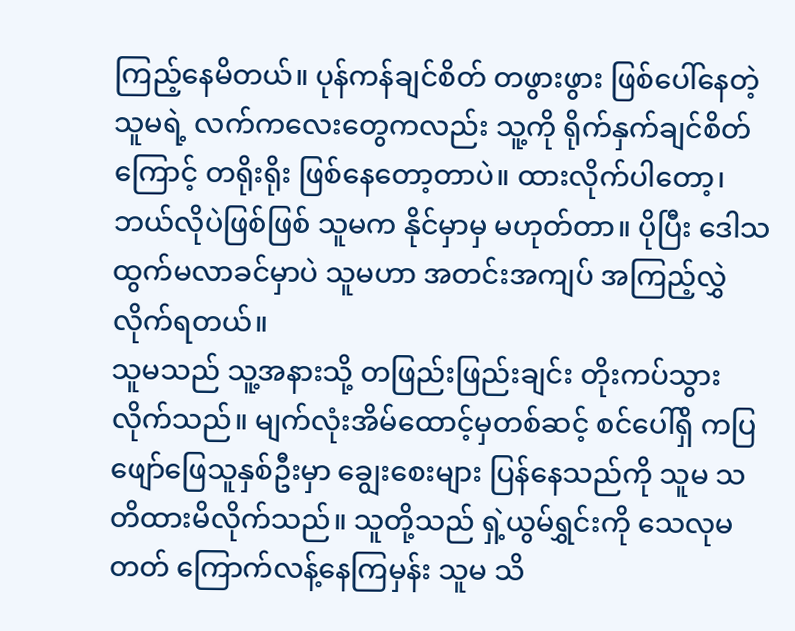ကြည့်နေမိတယ်။ ပုန်ကန်ချင်စိတ် တဖွားဖွား ဖြစ်ပေါ်နေတဲ့ သူမရဲ့ လက်ကလေးတွေကလည်း သူ့ကို ရိုက်နှက်ချင်စိတ်ကြောင့် တရိုးရိုး ဖြစ်နေတော့တာပဲ။ ထားလိုက်ပါတော့၊ ဘယ်လိုပဲဖြစ်ဖြစ် သူမက နိုင်မှာမှ မဟုတ်တာ။ ပိုပြီး ဒေါသထွက်မလာခင်မှာပဲ သူမဟာ အတင်းအကျပ် အကြည့်လွှဲလိုက်ရတယ်။
သူမသည် သူ့အနားသို့ တဖြည်းဖြည်းချင်း တိုးကပ်သွားလိုက်သည်။ မျက်လုံးအိမ်ထောင့်မှတစ်ဆင့် စင်ပေါ်ရှိ ကပြဖျော်ဖြေသူနှစ်ဦးမှာ ချွေးစေးများ ပြန်နေသည်ကို သူမ သတိထားမိလိုက်သည်။ သူတို့သည် ရှဲ့ယွမ်ရွှင်းကို သေလုမတတ် ကြောက်လန့်နေကြမှန်း သူမ သိ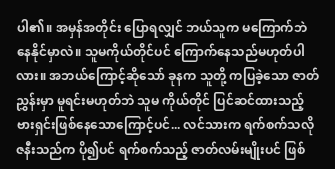ပါ၏။ အမှန်အတိုင်း ပြောရလျှင် ဘယ်သူက မကြောက်ဘဲ နေနိုင်မှာလဲ။ သူမကိုယ်တိုင်ပင် ကြောက်နေသည်မဟုတ်ပါလား။ အဘယ်ကြောင့်ဆိုသော် ခုနက သူတို့ ကပြခဲ့သော ဇာတ်ညွှန်းမှာ မူရင်းမဟုတ်ဘဲ သူမ ကိုယ်တိုင် ပြင်ဆင်ထားသည့် ဗားရှင်းဖြစ်နေသောကြောင့်ပင်... လင်သားက ရက်စက်သလို ဇနီးသည်က ပို၍ပင် ရက်စက်သည့် ဇာတ်လမ်းမျိုးပင် ဖြစ်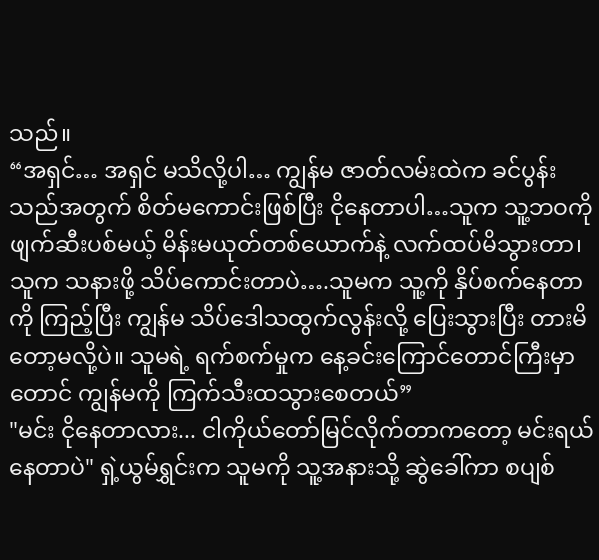သည်။
“အရှင်… အရှင် မသိလို့ပါ… ကျွန်မ ဇာတ်လမ်းထဲက ခင်ပွန်းသည်အတွက် စိတ်မကောင်းဖြစ်ပြီး ငိုနေတာပါ…သူက သူ့ဘဝကို ဖျက်ဆီးပစ်မယ့် မိန်းမယုတ်တစ်ယောက်နဲ့ လက်ထပ်မိသွားတာ၊ သူက သနားဖို့ သိပ်ကောင်းတာပဲ….သူမက သူ့ကို နှိပ်စက်နေတာကို ကြည့်ပြီး ကျွန်မ သိပ်ဒေါသထွက်လွန်းလို့ ပြေးသွားပြီး တားမိတော့မလို့ပဲ။ သူမရဲ့ ရက်စက်မှုက နေ့ခင်းကြောင်တောင်ကြီးမှာတောင် ကျွန်မကို ကြက်သီးထသွားစေတယ်”
"မင်း ငိုနေတာလား... ငါကိုယ်တော်မြင်လိုက်တာကတော့ မင်းရယ်နေတာပဲ" ရှဲ့ယွမ်ရွှင်းက သူမကို သူ့အနားသို့ ဆွဲခေါ်ကာ စပျစ်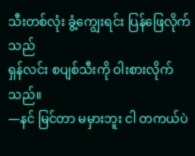သီးတစ်လုံး ခွံ့ကျွေးရင်း ပြန်ဖြေလိုက်သည်
ရှန်လင်း စပျစ်သီးကို ဝါးစားလိုက်သည်။
—နင် မြင်တာ မမှားဘူး ငါ တကယ်ပဲ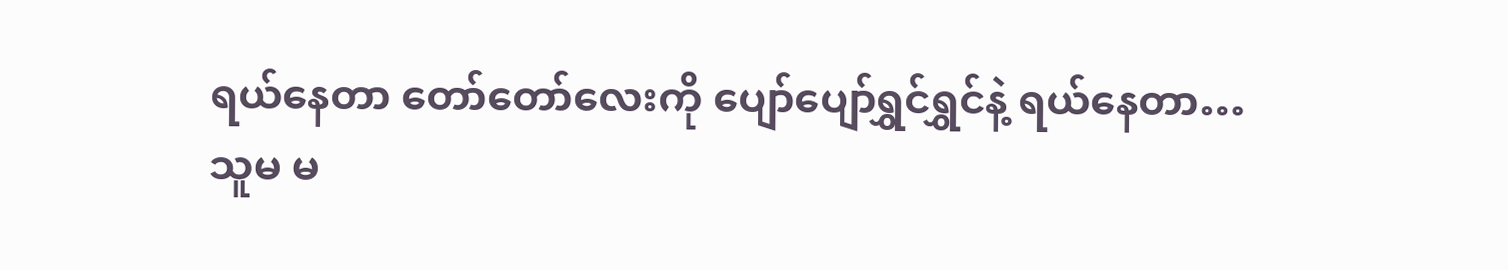ရယ်နေတာ တော်တော်လေးကို ပျော်ပျော်ရွှင်ရွှင်နဲ့ ရယ်နေတာ…
သူမ မ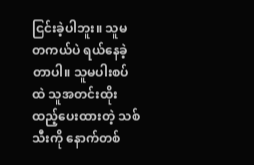ငြင်းခဲ့ပါဘူး။ သူမ တကယ်ပဲ ရယ်နေခဲ့တာပါ။ သူမပါးစပ်ထဲ သူအတင်းထိုးထည့်ပေးထားတဲ့ သစ်သီးကို နောက်တစ်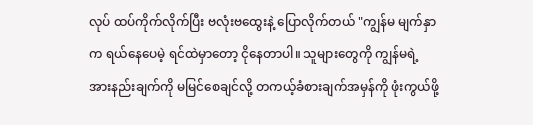လုပ် ထပ်ကိုက်လိုက်ပြီး ဗလုံးဗထွေးနဲ့ ပြောလိုက်တယ် "ကျွန်မ မျက်နှာက ရယ်နေပေမဲ့ ရင်ထဲမှာတော့ ငိုနေတာပါ။ သူများတွေကို ကျွန်မရဲ့ အားနည်းချက်ကို မမြင်စေချင်လို့ တကယ့်ခံစားချက်အမှန်ကို ဖုံးကွယ်ဖို့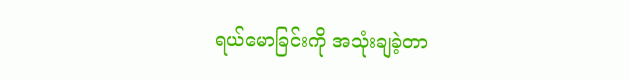ရယ်မောခြင်းကို အသုံးချခဲ့တာ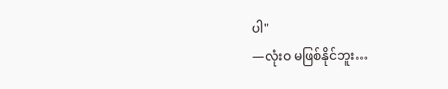ပါ"
—လုံးဝ မဖြစ်နိုင်ဘူး…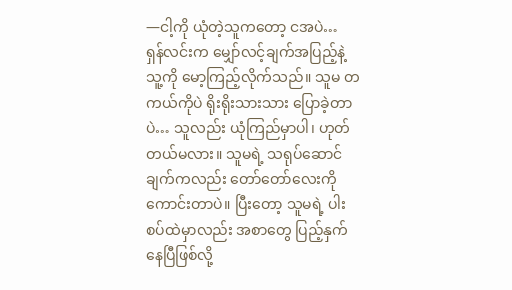—ငါ့ကို ယုံတဲ့သူကတော့ ငအပဲ…
ရှန်လင်းက မျှော်လင့်ချက်အပြည့်နဲ့ သူ့ကို မော့ကြည့်လိုက်သည်။ သူမ တကယ်ကိုပဲ ရိုးရိုးသားသား ပြောခဲ့တာပဲ… သူလည်း ယုံကြည်မှာပါ၊ ဟုတ်တယ်မလား။ သူမရဲ့ သရုပ်ဆောင်ချက်ကလည်း တော်တော်လေးကို ကောင်းတာပဲ။ ပြီးတော့ သူမရဲ့ ပါးစပ်ထဲမှာလည်း အစာတွေ ပြည့်နှက်နေပြီဖြစ်လို့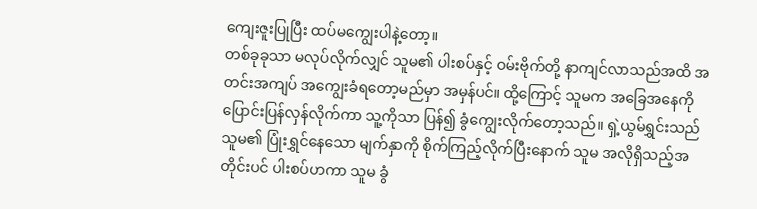ကျေးဇူးပြုပြီး ထပ်မကျွေးပါနဲ့တော့။
တစ်ခုခုသာ မလုပ်လိုက်လျှင် သူမ၏ ပါးစပ်နှင့် ဝမ်းဗိုက်တို့ နာကျင်လာသည်အထိ အတင်းအကျပ် အကျွေးခံရတော့မည်မှာ အမှန်ပင်။ ထို့ကြောင့် သူမက အခြေအနေကို ပြောင်းပြန်လှန်လိုက်ကာ သူ့ကိုသာ ပြန်၍ ခွံကျွေးလိုက်တော့သည်။ ရှဲ့ယွမ်ရွှင်းသည် သူမ၏ ပြုံးရွှင်နေသော မျက်နှာကို စိုက်ကြည့်လိုက်ပြီးနောက် သူမ အလိုရှိသည့်အတိုင်းပင် ပါးစပ်ဟကာ သူမ ခွံ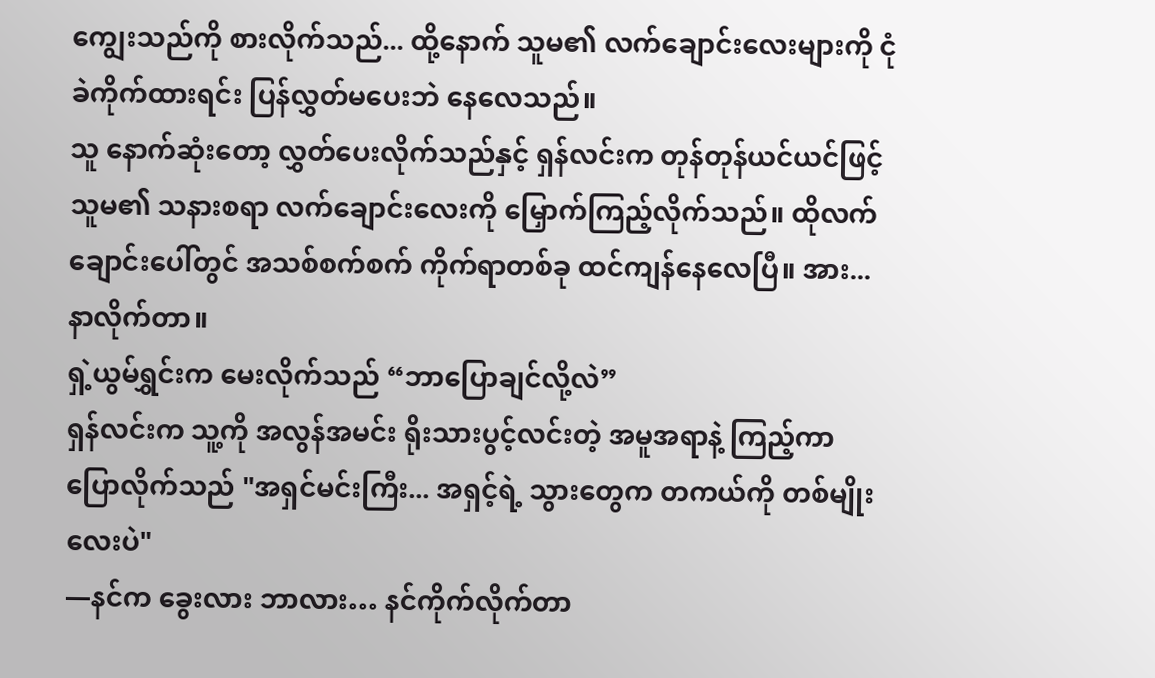ကျွေးသည်ကို စားလိုက်သည်... ထို့နောက် သူမ၏ လက်ချောင်းလေးများကို ငုံခဲကိုက်ထားရင်း ပြန်လွှတ်မပေးဘဲ နေလေသည်။
သူ နောက်ဆုံးတော့ လွှတ်ပေးလိုက်သည်နှင့် ရှန်လင်းက တုန်တုန်ယင်ယင်ဖြင့် သူမ၏ သနားစရာ လက်ချောင်းလေးကို မြှောက်ကြည့်လိုက်သည်။ ထိုလက်ချောင်းပေါ်တွင် အသစ်စက်စက် ကိုက်ရာတစ်ခု ထင်ကျန်နေလေပြီ။ အား... နာလိုက်တာ။
ရှဲ့ယွမ်ရွှင်းက မေးလိုက်သည် “ဘာပြောချင်လို့လဲ”
ရှန်လင်းက သူ့ကို အလွန်အမင်း ရိုးသားပွင့်လင်းတဲ့ အမူအရာနဲ့ ကြည့်ကာ ပြောလိုက်သည် "အရှင်မင်းကြီး... အရှင့်ရဲ့ သွားတွေက တကယ်ကို တစ်မျိုးလေးပဲ"
—နင်က ခွေးလား ဘာလား… နင်ကိုက်လိုက်တာ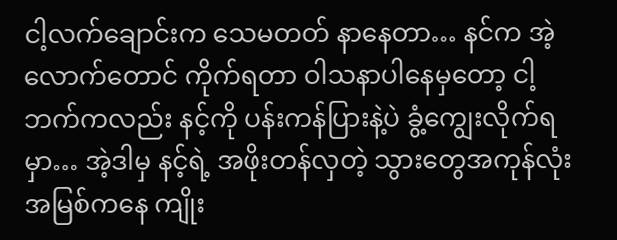ငါ့လက်ချောင်းက သေမတတ် နာနေတာ… နင်က အဲ့လောက်တောင် ကိုက်ရတာ ဝါသနာပါနေမှတော့ ငါ့ဘက်ကလည်း နင့်ကို ပန်းကန်ပြားနဲ့ပဲ ခွံ့ကျွေးလိုက်ရမှာ… အဲ့ဒါမှ နင့်ရဲ့ အဖိုးတန်လှတဲ့ သွားတွေအကုန်လုံး အမြစ်ကနေ ကျိုး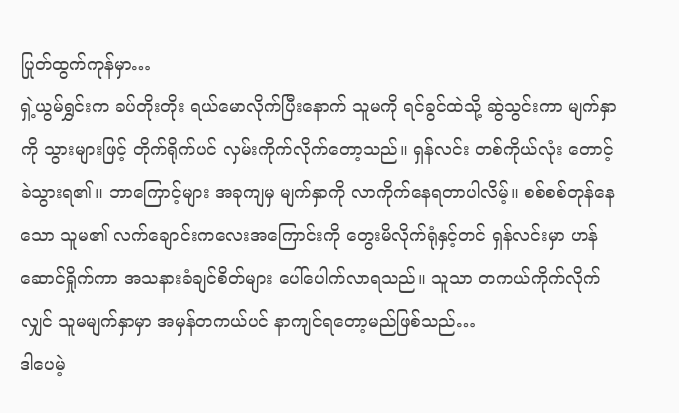ပြုတ်ထွက်ကုန်မှာ…
ရှဲ့ယွမ်ရွှင်းက ခပ်တိုးတိုး ရယ်မောလိုက်ပြီးနောက် သူမကို ရင်ခွင်ထဲသို့ ဆွဲသွင်းကာ မျက်နှာကို သွားများဖြင့် တိုက်ရိုက်ပင် လှမ်းကိုက်လိုက်တော့သည်။ ရှန်လင်း တစ်ကိုယ်လုံး တောင့်ခဲသွားရ၏။ ဘာကြောင့်များ အခုကျမှ မျက်နှာကို လာကိုက်နေရတာပါလိမ့်။ စစ်စစ်တုန်နေသော သူမ၏ လက်ချောင်းကလေးအကြောင်းကို တွေးမိလိုက်ရုံနှင့်တင် ရှန်လင်းမှာ ဟန်ဆောင်ရှိုက်ကာ အသနားခံချင်စိတ်များ ပေါ်ပေါက်လာရသည်။ သူသာ တကယ်ကိုက်လိုက်လျှင် သူမမျက်နှာမှာ အမှန်တကယ်ပင် နာကျင်ရတော့မည်ဖြစ်သည်…
ဒါပေမဲ့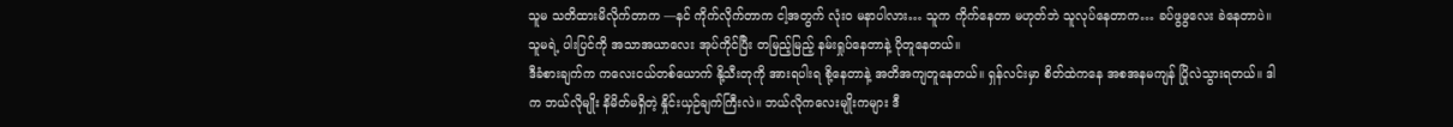သူမ သတိထားမိလိုက်တာက —နင် ကိုက်လိုက်တာက ငါ့အတွက် လုံးဝ မနာပါလား… သူက ကိုက်နေတာ မဟုတ်ဘဲ သူလုပ်နေတာက… ခပ်ဖွဖွလေး ခဲနေတာပဲ။ သူမရဲ့ ပါးပြင်ကို အသာအယာလေး အုပ်ကိုင်ပြီး တမြည့်မြည့် နမ်းရှုပ်နေတာနဲ့ ပိုတူနေတယ်။
ဒီခံစားချက်က ကလေးငယ်တစ်ယောက် နို့သီးတုကို အားရပါးရ စို့နေတာနဲ့ အတိအကျတူနေတယ်။ ရှန်လင်းမှာ စိတ်ထဲကနေ အစအနမကျန် ပြိုလဲသွားရတယ်။ ဒါက ဘယ်လိုမျိုး နိမိတ်မရှိတဲ့ နှိုင်းယှဉ်ချက်ကြီးလဲ။ ဘယ်လိုကလေးမျိုးကများ ဒီ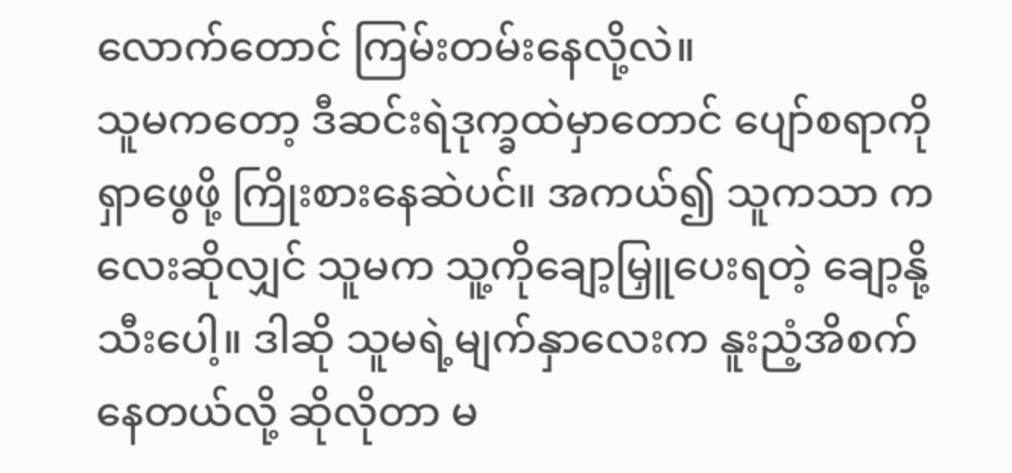လောက်တောင် ကြမ်းတမ်းနေလို့လဲ။
သူမကတော့ ဒီဆင်းရဲဒုက္ခထဲမှာတောင် ပျော်စရာကို ရှာဖွေဖို့ ကြိုးစားနေဆဲပင်။ အကယ်၍ သူကသာ ကလေးဆိုလျှင် သူမက သူ့ကိုချော့မြှူပေးရတဲ့ ချော့နို့သီးပေါ့။ ဒါဆို သူမရဲ့မျက်နှာလေးက နူးညံ့အိစက်နေတယ်လို့ ဆိုလိုတာ မ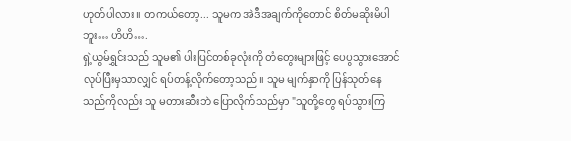ဟုတ်ပါလား။ တကယ်တော့... သူမက အဲဒီအချက်ကိုတောင် စိတ်မဆိုးမိပါဘူး… ဟိဟိ….
ရှဲ့ယွမ်ရွှင်းသည် သူမ၏ ပါးပြင်တစ်ခုလုံးကို တံတွေးများဖြင့် ပေပွသွားအောင် လုပ်ပြီးမှသာလျှင် ရပ်တန့်လိုက်တော့သည်။ သူမ မျက်နှာကို ပြန်သုတ်နေသည်ကိုလည်း သူ မတားဆီးဘဲ ပြောလိုက်သည်မှာ "သူတို့တွေ ရပ်သွားကြ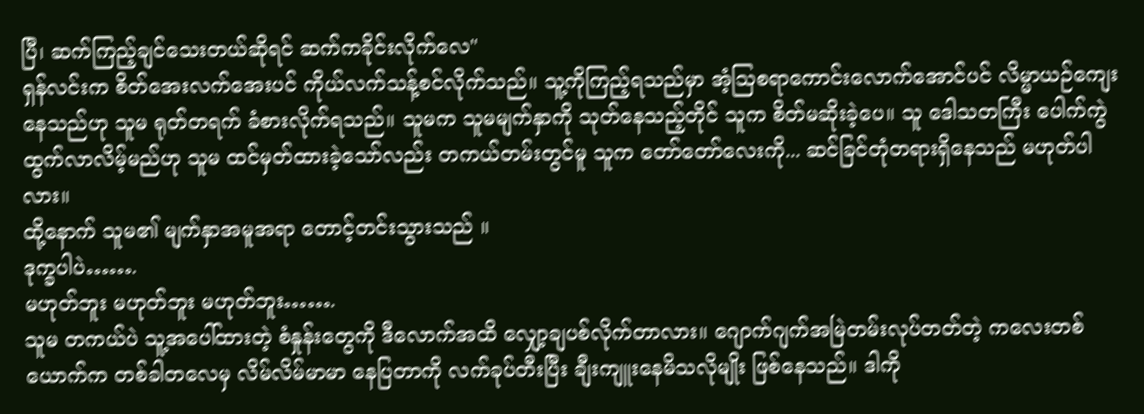ပြီ၊ ဆက်ကြည့်ချင်သေးတယ်ဆိုရင် ဆက်ကခိုင်းလိုက်လေ"
ရှန်လင်းက စိတ်အေးလက်အေးပင် ကိုယ်လက်သန့်စင်လိုက်သည်။ သူ့ကိုကြည့်ရသည်မှာ အံ့သြစရာကောင်းလောက်အောင်ပင် လိမ္မာယဉ်ကျေးနေသည်ဟု သူမ ရုတ်တရက် ခံစားလိုက်ရသည်။ သူမက သူမမျက်နှာကို သုတ်နေသည့်တိုင် သူက စိတ်မဆိုးခဲ့ပေ။ သူ ဒေါသတကြီး ပေါက်ကွဲထွက်လာလိမ့်မည်ဟု သူမ ထင်မှတ်ထားခဲ့သော်လည်း တကယ်တမ်းတွင်မူ သူက တော်တော်လေးကို... ဆင်ခြင်တုံတရားရှိနေသည် မဟုတ်ပါလား။
ထို့နောက် သူမ၏ မျက်နှာအမူအရာ တောင့်တင်းသွားသည် ။
ဒုက္ခပါပဲ…….
မဟုတ်ဘူး မဟုတ်ဘူး မဟုတ်ဘူး…….
သူမ တကယ်ပဲ သူ့အပေါ်ထားတဲ့ စံနှုန်းတွေကို ဒီလောက်အထိ လျှော့ချပစ်လိုက်တာလား။ ဂျောက်ဂျက်အမြဲတမ်းလုပ်တတ်တဲ့ ကလေးတစ်ယောက်က တစ်ခါတလေမှ လိမ်လိမ်မာမာ နေပြတာကို လက်ခုပ်တီးပြီး ချီးကျူးနေမိသလိုမျိုး ဖြစ်နေသည်။ ဒါကို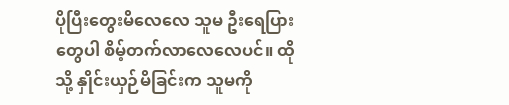ပိုပြီးတွေးမိလေလေ သူမ ဦးရေပြားတွေပါ စိမ့်တက်လာလေလေပင်။ ထိုသို့ နှိုင်းယှဉ်မိခြင်းက သူမကို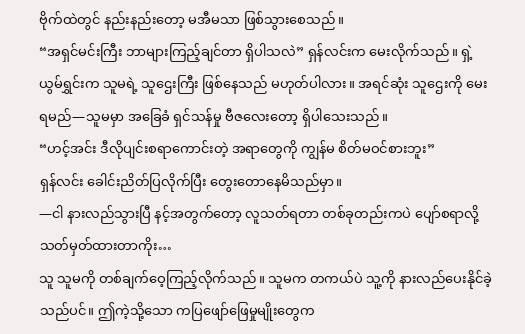ဗိုက်ထဲတွင် နည်းနည်းတော့ မအီမသာ ဖြစ်သွားစေသည်။
“အရှင်မင်းကြီး ဘာများကြည့်ချင်တာ ရှိပါသလဲ” ရှန်လင်းက မေးလိုက်သည်။ ရှဲ့ယွမ်ရွှင်းက သူမရဲ့ သူဌေးကြီး ဖြစ်နေသည် မဟုတ်ပါလား။ အရင်ဆုံး သူဌေးကို မေးရမည်—သူမမှာ အခြေခံ ရှင်သန်မှု ဗီဇလေးတော့ ရှိပါသေးသည်။
“ဟင့်အင်း ဒီလိုပျင်းစရာကောင်းတဲ့ အရာတွေကို ကျွန်မ စိတ်မဝင်စားဘူး”
ရှန်လင်း ခေါင်းညိတ်ပြလိုက်ပြီး တွေးတောနေမိသည်မှာ။
—ငါ နားလည်သွားပြီ နင့်အတွက်တော့ လူသတ်ရတာ တစ်ခုတည်းကပဲ ပျော်စရာလို့ သတ်မှတ်ထားတာကိုး…
သူ သူမကို တစ်ချက်ဝေ့ကြည့်လိုက်သည်။ သူမက တကယ်ပဲ သူ့ကို နားလည်ပေးနိုင်ခဲ့သည်ပင်။ ဤကဲ့သို့သော ကပြဖျော်ဖြေမှုမျိုးတွေက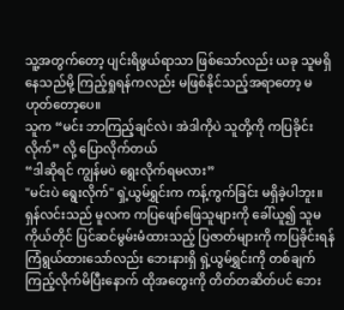သူ့အတွက်တော့ ပျင်းရိဖွယ်ရာသာ ဖြစ်သော်လည်း ယခု သူမရှိနေသည်မို့ ကြည့်ရှုရန်ကလည်း မဖြစ်နိုင်သည့်အရာတော့ မဟုတ်တော့ပေ။
သူက “မင်း ဘာကြည့်ချင်လဲ၊ အဲဒါကိုပဲ သူတို့ကို ကပြခိုင်းလိုက်” လို့ ပြောလိုက်တယ်
“ဒါဆိုရင် ကျွန်မပဲ ရွေးလိုက်ရမလား”
"မင်းပဲ ရွေးလိုက်" ရှဲ့ယွမ်ရွှင်းက ကန့်ကွက်ခြင်း မရှိခဲ့ပါဘူး။
ရှန်လင်းသည် မူလက ကပြဖျော်ဖြေသူများကို ခေါ်ယူ၍ သူမကိုယ်တိုင် ပြင်ဆင်မွမ်းမံထားသည့် ပြဇာတ်များကို ကပြခိုင်းရန် ကြံရွယ်ထားသော်လည်း ဘေးနားရှိ ရှဲ့ယွမ်ရွှင်းကို တစ်ချက်ကြည့်လိုက်မိပြီးနောက် ထိုအတွေးကို တိတ်တဆိတ်ပင် ဘေး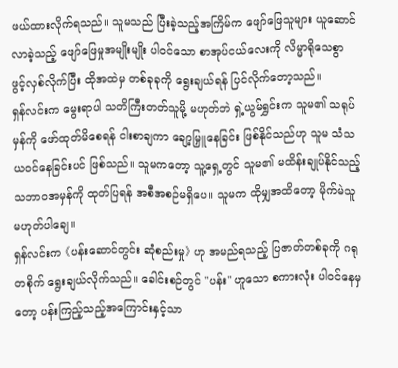ဖယ်ထားလိုက်ရသည်။ သူမသည် ပြီးခဲ့သည့်အကြိမ်က ဖျော်ဖြေသူများ ယူဆောင်လာခဲ့သည့် ဖျော်ဖြေမှုအမျိုးမျိုး ပါဝင်သော စာအုပ်ငယ်လေးကို လိမ္မာရိုသေစွာ ဖွင့်လှစ်လိုက်ပြီး ထိုအထဲမှ တစ်ခုခုကို ရွေးချယ်ရန် ပြင်လိုက်တော့သည်။
ရှန်လင်းက မွေးရာပါ သတိကြီးတတ်သူမို့ မဟုတ်ဘဲ ရှဲ့ယွမ်ရွှင်းက သူမ၏ သရုပ်မှန်ကို ဖော်ထုတ်မိစေရန် ငါးစာချကာ ချော့မြှူနေခြင်း ဖြစ်နိုင်သည်ဟု သူမ သံသယဝင်နေခြင်းပင် ဖြစ်သည်။ သူမကတော့ သူ့ရှေ့တွင် သူမ၏ မထိန်းချုပ်နိုင်သည့် သဘာဝအမှန်ကို ထုတ်ပြရန် အစီအစဉ်မရှိပေ။ သူမက ထိုမျှအထိတော့ မိုက်မဲသူ မဟုတ်ပါချေ။
ရှန်လင်းက 《ပန်းဆောင်တွင်း ဆုံစည်းမှု》 ဟု အမည်ရသည့် ပြဇာတ်တစ်ခုကို ဂရုတစိုက် ရွေးချယ်လိုက်သည်။ ခေါင်းစဉ်တွင် "ပန်း" ဟူသော စကားလုံး ပါဝင်နေမှတော့ ပန်းကြည့်သည့်အကြောင်းနှင့်သာ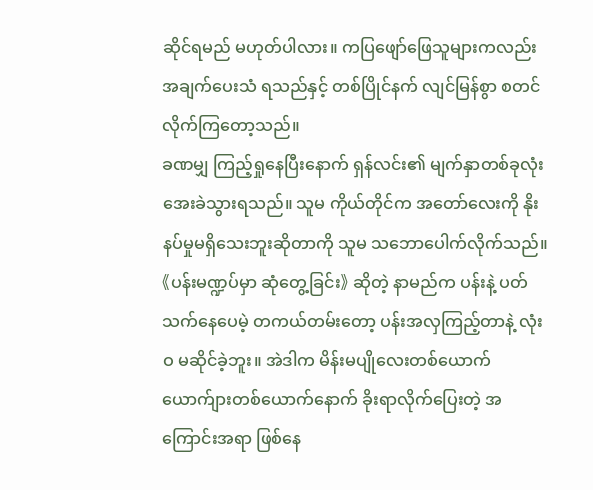ဆိုင်ရမည် မဟုတ်ပါလား။ ကပြဖျော်ဖြေသူများကလည်း အချက်ပေးသံ ရသည်နှင့် တစ်ပြိုင်နက် လျင်မြန်စွာ စတင်လိုက်ကြတော့သည်။
ခဏမျှ ကြည့်ရှုနေပြီးနောက် ရှန်လင်း၏ မျက်နှာတစ်ခုလုံး အေးခဲသွားရသည်။ သူမ ကိုယ်တိုင်က အတော်လေးကို နိုးနပ်မှုမရှိသေးဘူးဆိုတာကို သူမ သဘောပေါက်လိုက်သည်။
《ပန်းမဏ္ဍပ်မှာ ဆုံတွေ့ခြင်း》 ဆိုတဲ့ နာမည်က ပန်းနဲ့ ပတ်သက်နေပေမဲ့ တကယ်တမ်းတော့ ပန်းအလှကြည့်တာနဲ့ လုံးဝ မဆိုင်ခဲ့ဘူး။ အဲဒါက မိန်းမပျိုလေးတစ်ယောက် ယောက်ျားတစ်ယောက်နောက် ခိုးရာလိုက်ပြေးတဲ့ အကြောင်းအရာ ဖြစ်နေ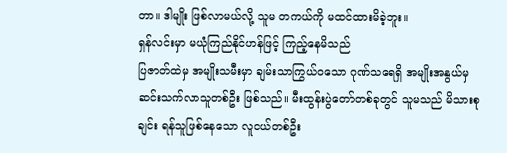တာ။ ဒါမျိုး ဖြစ်လာမယ်လို့ သူမ တကယ်ကို မထင်ထားမိခဲ့ဘူး။
ရှန်လင်းမှာ မယုံကြည်နိုင်ဟန်ဖြင့် ကြည့်နေမိသည်
ပြဇာတ်ထဲမှ အမျိုးသမီးမှာ ချမ်းသာကြွယ်ဝသော ဂုဏ်သရေရှိ အမျိုးအနွယ်မှ ဆင်းသက်လာသူတစ်ဦး ဖြစ်သည်။ မီးထွန်းပွဲတော်တစ်ခုတွင် သူမသည် မိသားစုချင်း ရန်သူဖြစ်နေသော လူငယ်တစ်ဦး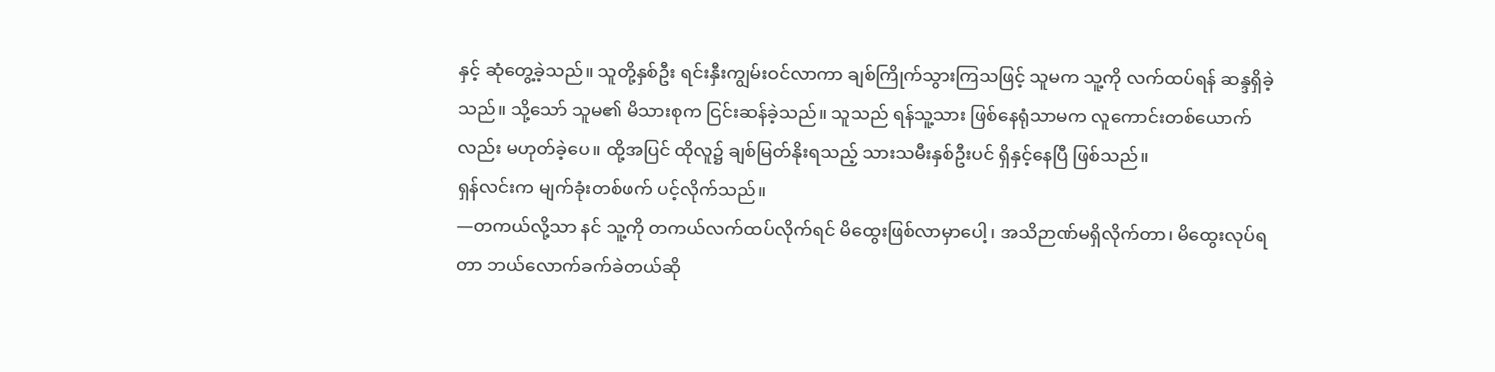နှင့် ဆုံတွေ့ခဲ့သည်။ သူတို့နှစ်ဦး ရင်းနှီးကျွမ်းဝင်လာကာ ချစ်ကြိုက်သွားကြသဖြင့် သူမက သူ့ကို လက်ထပ်ရန် ဆန္ဒရှိခဲ့သည်။ သို့သော် သူမ၏ မိသားစုက ငြင်းဆန်ခဲ့သည်။ သူသည် ရန်သူ့သား ဖြစ်နေရုံသာမက လူကောင်းတစ်ယောက်လည်း မဟုတ်ခဲ့ပေ။ ထို့အပြင် ထိုလူ၌ ချစ်မြတ်နိုးရသည့် သားသမီးနှစ်ဦးပင် ရှိနှင့်နေပြီ ဖြစ်သည်။
ရှန်လင်းက မျက်ခုံးတစ်ဖက် ပင့်လိုက်သည်။
—တကယ်လို့သာ နင် သူ့ကို တကယ်လက်ထပ်လိုက်ရင် မိထွေးဖြစ်လာမှာပေါ့၊ အသိဉာဏ်မရှိလိုက်တာ၊ မိထွေးလုပ်ရတာ ဘယ်လောက်ခက်ခဲတယ်ဆို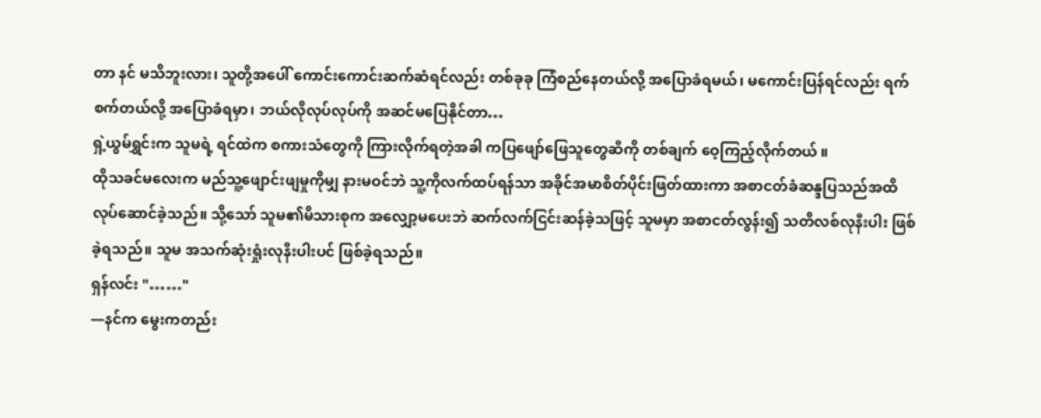တာ နင် မသိဘူးလား၊ သူတို့အပေါ် ကောင်းကောင်းဆက်ဆံရင်လည်း တစ်ခုခု ကြံစည်နေတယ်လို့ အပြောခံရမယ်၊ မကောင်းပြန်ရင်လည်း ရက်စက်တယ်လို့ အပြောခံရမှာ၊ ဘယ်လိုလုပ်လုပ်ကို အဆင်မပြေနိုင်တာ…
ရှဲ့ယွမ်ရွှင်းက သူမရဲ့ ရင်ထဲက စကားသံတွေကို ကြားလိုက်ရတဲ့အခါ ကပြဖျော်ဖြေသူတွေဆီကို တစ်ချက် ဝေ့ကြည့်လိုက်တယ် ။
ထိုသခင်မလေးက မည်သူ့ဖျောင်းဖျမှုကိုမျှ နားမဝင်ဘဲ သူ့ကိုလက်ထပ်ရန်သာ အခိုင်အမာစိတ်ပိုင်းဖြတ်ထားကာ အစာငတ်ခံဆန္ဒပြသည်အထိ လုပ်ဆောင်ခဲ့သည်။ သို့သော် သူမ၏မိသားစုက အလျှော့မပေးဘဲ ဆက်လက်ငြင်းဆန်ခဲ့သဖြင့် သူမမှာ အစာငတ်လွန်း၍ သတိလစ်လုနီးပါး ဖြစ်ခဲ့ရသည်။ သူမ အသက်ဆုံးရှုံးလုနီးပါးပင် ဖြစ်ခဲ့ရသည်။
ရှန်လင်း "……"
—နင်က မွေးကတည်း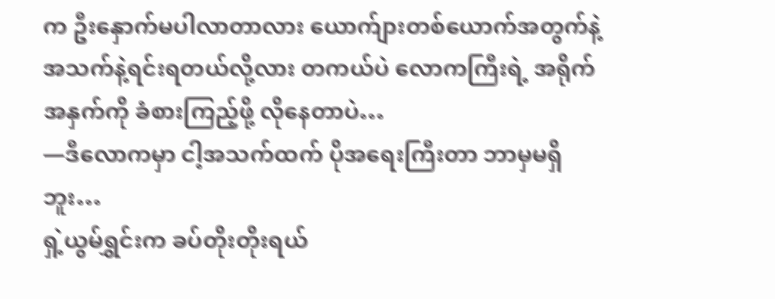က ဦးနှောက်မပါလာတာလား ယောက်ျားတစ်ယောက်အတွက်နဲ့ အသက်နဲ့ရင်းရတယ်လို့လား တကယ်ပဲ လောကကြီးရဲ့ အရိုက်အနှက်ကို ခံစားကြည့်ဖို့ လိုနေတာပဲ…
—ဒီလောကမှာ ငါ့အသက်ထက် ပိုအရေးကြီးတာ ဘာမှမရှိဘူး…
ရှဲ့ယွမ်ရွှင်းက ခပ်တိုးတိုးရယ်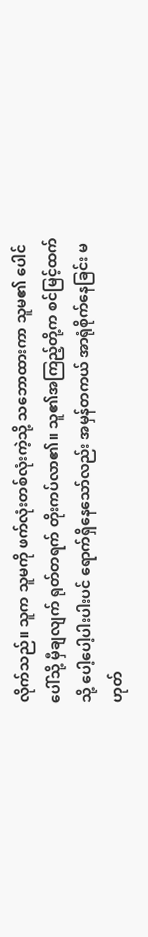လိုက်သည်။ သူက သူမကို ဖက်လုံးတစ်လုံးကဲ့သို့ သဘောထားကာ သူမ၏ ပေါင်ပေါ်သို့ မှီချလျက် ရုတ်တရက် တိုးကပ်လာ၏။ သူ၏အကြည့်တို့က စင်မြင့်ထက်သို့ ပေါ့ပေါ့ပါးပါးပင် ရောက်ရှိနေသော်လည်း အမှန်တကယ် အာရုံစိုက်နေခြင်း မဟုတ်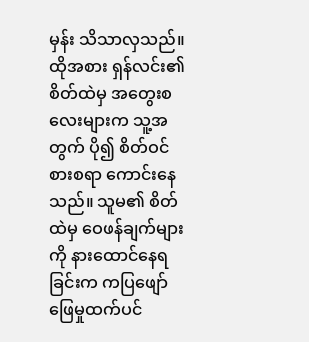မှန်း သိသာလှသည်။ ထိုအစား ရှန်လင်း၏ စိတ်ထဲမှ အတွေးစလေးများက သူ့အတွက် ပို၍ စိတ်ဝင်စားစရာ ကောင်းနေသည်။ သူမ၏ စိတ်ထဲမှ ဝေဖန်ချက်များကို နားထောင်နေရခြင်းက ကပြဖျော်ဖြေမှုထက်ပင်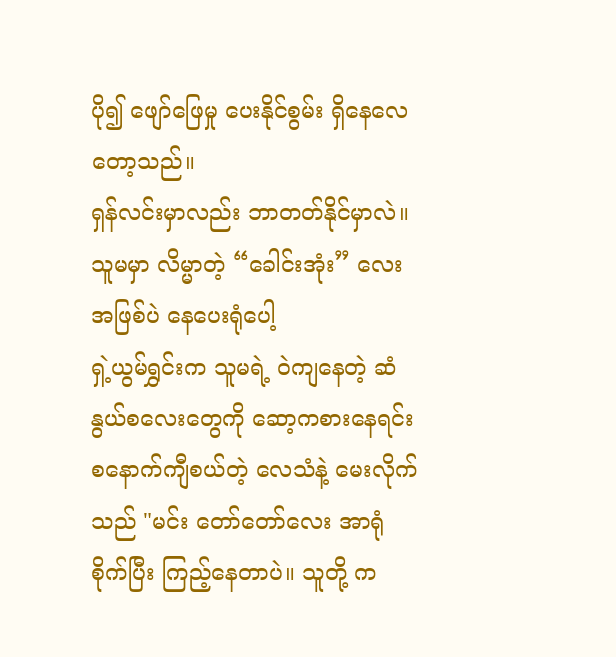ပို၍ ဖျော်ဖြေမှု ပေးနိုင်စွမ်း ရှိနေလေတော့သည်။
ရှန်လင်းမှာလည်း ဘာတတ်နိုင်မှာလဲ။ သူမမှာ လိမ္မာတဲ့ “ခေါင်းအုံး” လေးအဖြစ်ပဲ နေပေးရုံပေါ့
ရှဲ့ယွမ်ရွှင်းက သူမရဲ့ ဝဲကျနေတဲ့ ဆံနွယ်စလေးတွေကို ဆော့ကစားနေရင်း စနောက်ကျီစယ်တဲ့ လေသံနဲ့ မေးလိုက်သည် "မင်း တော်တော်လေး အာရုံစိုက်ပြီး ကြည့်နေတာပဲ။ သူတို့ က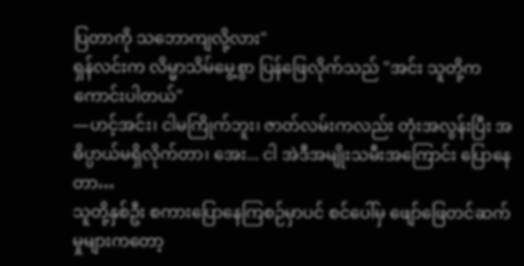ပြတာကို သဘောကျလို့လား"
ရှန်လင်းက လိမ္မာသိမ်မွေ့စွာ ပြန်ဖြေလိုက်သည် "အင်း သူတို့က ကောင်းပါတယ်"
—ဟင့်အင်း၊ ငါမကြိုက်ဘူး၊ ဇာတ်လမ်းကလည်း တုံးအလွန်းပြီး အဓိပ္ပာယ်မရှိလိုက်တာ၊ အေး... ငါ အဲဒီအမျိုးသမီးအကြောင်း ပြောနေတာ…
သူတို့နှစ်ဦး စကားပြောနေကြစဉ်မှာပင် စင်ပေါ်မှ ဖျော်ဖြေတင်ဆက်မှုများကတော့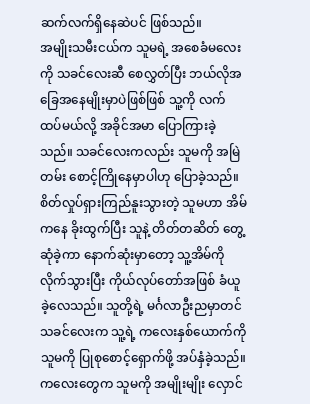ဆက်လက်ရှိနေဆဲပင် ဖြစ်သည်။
အမျိုးသမီးငယ်က သူမရဲ့ အစေခံမလေးကို သခင်လေးဆီ စေလွှတ်ပြီး ဘယ်လိုအခြေအနေမျိုးမှာပဲဖြစ်ဖြစ် သူ့ကို လက်ထပ်မယ်လို့ အခိုင်အမာ ပြောကြားခဲ့သည်။ သခင်လေးကလည်း သူမကို အမြဲတမ်း စောင့်ကြိုနေမှာပါဟု ပြောခဲ့သည်။ စိတ်လှုပ်ရှားကြည်နူးသွားတဲ့ သူမဟာ အိမ်ကနေ ခိုးထွက်ပြီး သူနဲ့ တိတ်တဆိတ် တွေ့ဆုံခဲ့ကာ နောက်ဆုံးမှာတော့ သူ့အိမ်ကို လိုက်သွားပြီး ကိုယ်လုပ်တော်အဖြစ် ခံယူခဲ့လေသည်။ သူတို့ရဲ့ မင်္ဂလာဦးညမှာတင် သခင်လေးက သူ့ရဲ့ ကလေးနှစ်ယောက်ကို သူမကို ပြုစုစောင့်ရှောက်ဖို့ အပ်နှံခဲ့သည်။ ကလေးတွေက သူမကို အမျိုးမျိုး လှောင်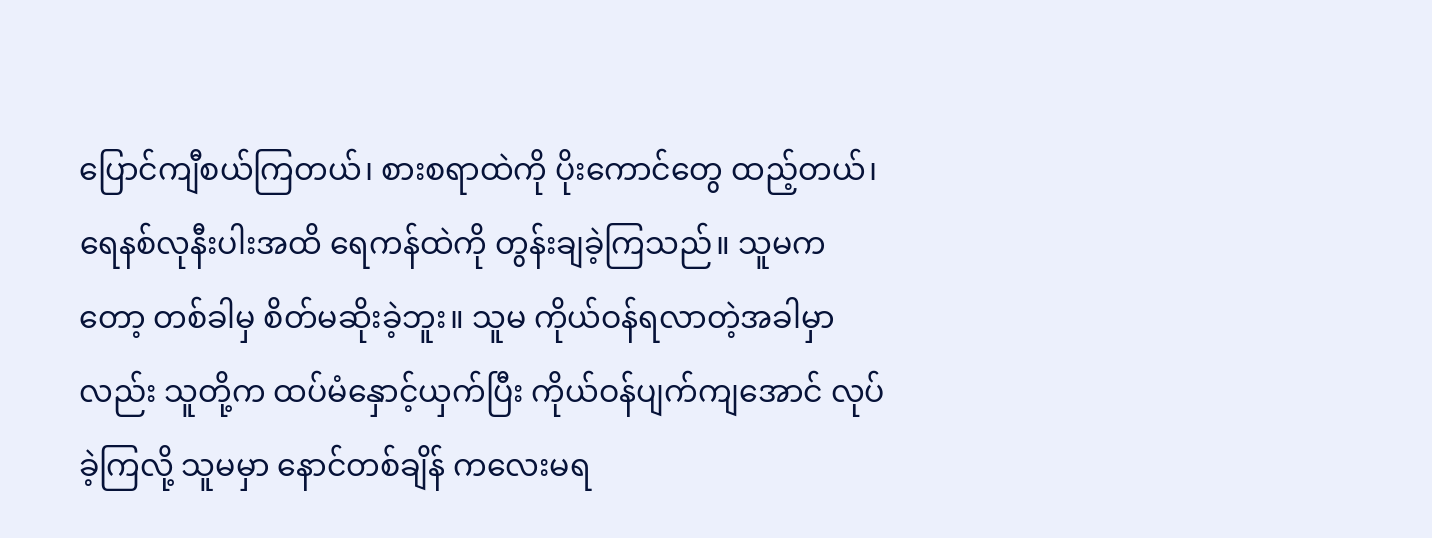ပြောင်ကျီစယ်ကြတယ်၊ စားစရာထဲကို ပိုးကောင်တွေ ထည့်တယ်၊ ရေနစ်လုနီးပါးအထိ ရေကန်ထဲကို တွန်းချခဲ့ကြသည်။ သူမကတော့ တစ်ခါမှ စိတ်မဆိုးခဲ့ဘူး။ သူမ ကိုယ်ဝန်ရလာတဲ့အခါမှာလည်း သူတို့က ထပ်မံနှောင့်ယှက်ပြီး ကိုယ်ဝန်ပျက်ကျအောင် လုပ်ခဲ့ကြလို့ သူမမှာ နောင်တစ်ချိန် ကလေးမရ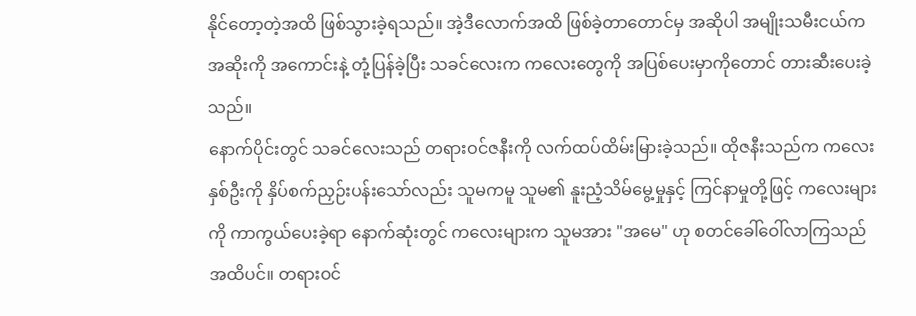နိုင်တော့တဲ့အထိ ဖြစ်သွားခဲ့ရသည်။ အဲ့ဒီလောက်အထိ ဖြစ်ခဲ့တာတောင်မှ အဆိုပါ အမျိုးသမီးငယ်က အဆိုးကို အကောင်းနဲ့ တုံ့ပြန်ခဲ့ပြီး သခင်လေးက ကလေးတွေကို အပြစ်ပေးမှာကိုတောင် တားဆီးပေးခဲ့သည်။
နောက်ပိုင်းတွင် သခင်လေးသည် တရားဝင်ဇနီးကို လက်ထပ်ထိမ်းမြားခဲ့သည်။ ထိုဇနီးသည်က ကလေးနှစ်ဦးကို နှိပ်စက်ညှဉ်းပန်းသော်လည်း သူမကမူ သူမ၏ နူးညံ့သိမ်မွေ့မှုနှင့် ကြင်နာမှုတို့ဖြင့် ကလေးများကို ကာကွယ်ပေးခဲ့ရာ နောက်ဆုံးတွင် ကလေးများက သူမအား "အမေ" ဟု စတင်ခေါ်ဝေါ်လာကြသည်အထိပင်။ တရားဝင်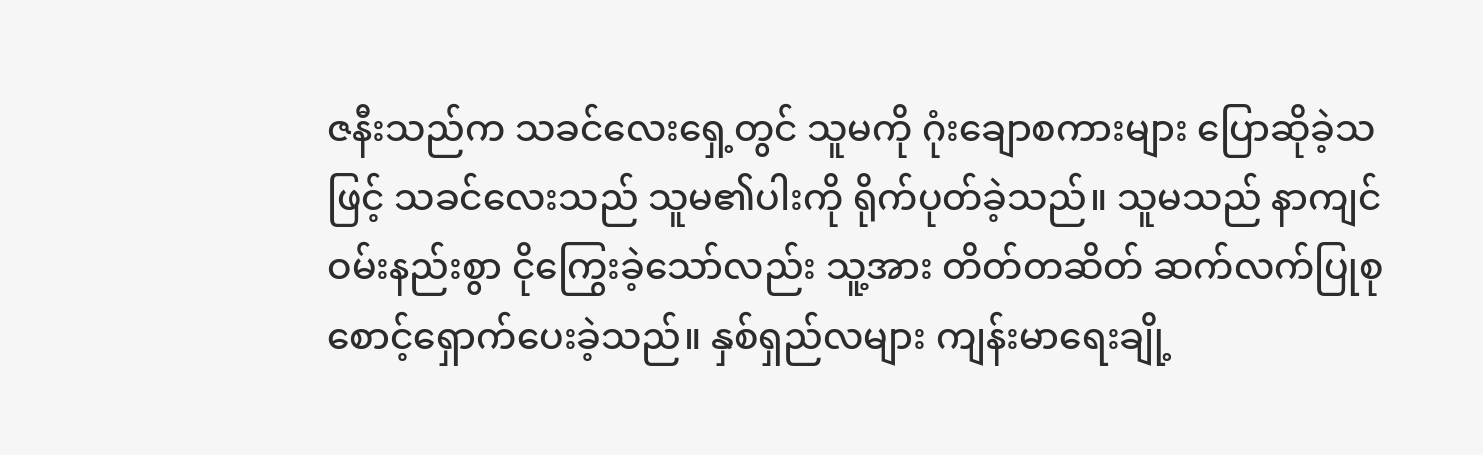ဇနီးသည်က သခင်လေးရှေ့တွင် သူမကို ဂုံးချောစကားများ ပြောဆိုခဲ့သဖြင့် သခင်လေးသည် သူမ၏ပါးကို ရိုက်ပုတ်ခဲ့သည်။ သူမသည် နာကျင်ဝမ်းနည်းစွာ ငိုကြွေးခဲ့သော်လည်း သူ့အား တိတ်တဆိတ် ဆက်လက်ပြုစုစောင့်ရှောက်ပေးခဲ့သည်။ နှစ်ရှည်လများ ကျန်းမာရေးချို့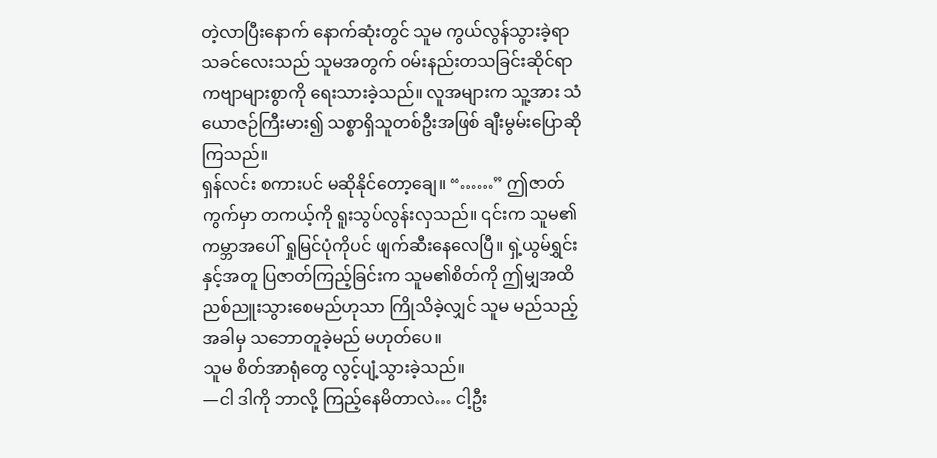တဲ့လာပြီးနောက် နောက်ဆုံးတွင် သူမ ကွယ်လွန်သွားခဲ့ရာ သခင်လေးသည် သူမအတွက် ဝမ်းနည်းတသခြင်းဆိုင်ရာ ကဗျာများစွာကို ရေးသားခဲ့သည်။ လူအများက သူ့အား သံယောဇဉ်ကြီးမား၍ သစ္စာရှိသူတစ်ဦးအဖြစ် ချီးမွမ်းပြောဆိုကြသည်။
ရှန်လင်း စကားပင် မဆိုနိုင်တော့ချေ။ “……” ဤဇာတ်ကွက်မှာ တကယ့်ကို ရူးသွပ်လွန်းလှသည်။ ၎င်းက သူမ၏ ကမ္ဘာအပေါ် ရှုမြင်ပုံကိုပင် ဖျက်ဆီးနေလေပြီ။ ရှဲ့ယွမ်ရွှင်းနှင့်အတူ ပြဇာတ်ကြည့်ခြင်းက သူမ၏စိတ်ကို ဤမျှအထိ ညစ်ညူးသွားစေမည်ဟုသာ ကြိုသိခဲ့လျှင် သူမ မည်သည့်အခါမှ သဘောတူခဲ့မည် မဟုတ်ပေ။
သူမ စိတ်အာရုံတွေ လွင့်ပျံ့သွားခဲ့သည်။
—ငါ ဒါကို ဘာလို့ ကြည့်နေမိတာလဲ… ငါ့ဦး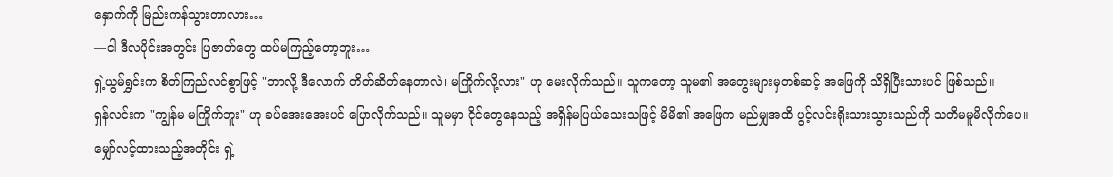နှောက်ကို မြည်းကန်သွားတာလား…
—ငါ ဒီလပိုင်းအတွင်း ပြဇာတ်တွေ ထပ်မကြည့်တော့ဘူး…
ရှဲ့ယွမ်ရွှင်းက စိတ်ကြည်လင်စွာဖြင့် "ဘာလို့ ဒီလောက် တိတ်ဆိတ်နေတာလဲ၊ မကြိုက်လို့လား" ဟု မေးလိုက်သည်။ သူကတော့ သူမ၏ အတွေးများမှတစ်ဆင့် အဖြေကို သိရှိပြီးသားပင် ဖြစ်သည်။
ရှန်လင်းက "ကျွန်မ မကြိုက်ဘူး" ဟု ခပ်အေးအေးပင် ပြောလိုက်သည်။ သူမမှာ ငိုင်တွေနေသည့် အရှိန်မပြယ်သေးသဖြင့် မိမိ၏ အဖြေက မည်မျှအထိ ပွင့်လင်းရိုးသားသွားသည်ကို သတိမမူမိလိုက်ပေ။
မျှော်လင့်ထားသည့်အတိုင်း ရှဲ့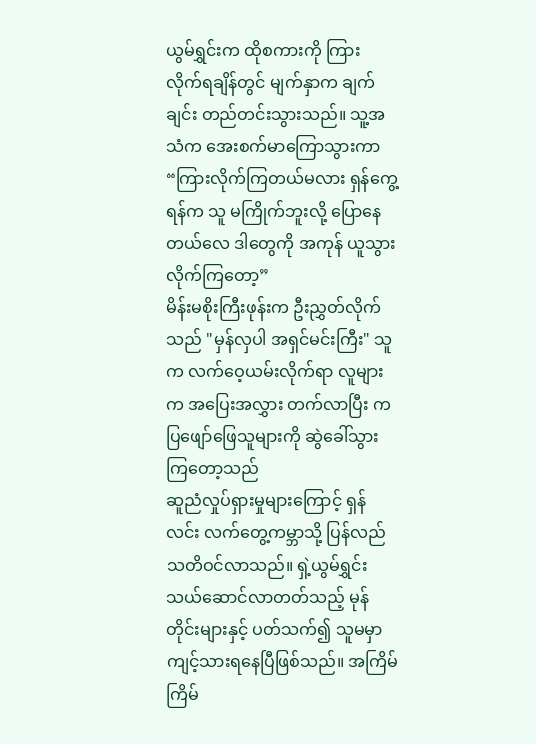ယွမ်ရွှင်းက ထိုစကားကို ကြားလိုက်ရချိန်တွင် မျက်နှာက ချက်ချင်း တည်တင်းသွားသည်။ သူ့အသံက အေးစက်မာကြောသွားကာ “ကြားလိုက်ကြတယ်မလား ရှန်ကွေ့ရန်က သူ မကြိုက်ဘူးလို့ ပြောနေတယ်လေ ဒါတွေကို အကုန် ယူသွားလိုက်ကြတော့”
မိန်းမစိုးကြီးဖုန်းက ဦးညွှတ်လိုက်သည် "မှန်လှပါ အရှင်မင်းကြီး" သူက လက်ဝေ့ယမ်းလိုက်ရာ လူများက အပြေးအလွှား တက်လာပြီး ကပြဖျော်ဖြေသူများကို ဆွဲခေါ်သွားကြတော့သည်
ဆူညံလှုပ်ရှားမှုများကြောင့် ရှန်လင်း လက်တွေ့ကမ္ဘာသို့ ပြန်လည်သတိဝင်လာသည်။ ရှဲ့ယွမ်ရွှင်း သယ်ဆောင်လာတတ်သည့် မုန်တိုင်းများနှင့် ပတ်သက်၍ သူမမှာ ကျင့်သားရနေပြီဖြစ်သည်။ အကြိမ်ကြိမ်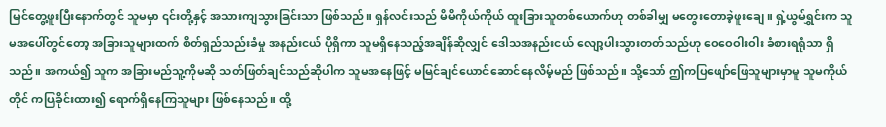မြင်တွေ့ဖူးပြီးနောက်တွင် သူမမှာ ၎င်းတို့နှင့် အသားကျသွားခြင်းသာ ဖြစ်သည်။ ရှန်လင်းသည် မိမိကိုယ်ကိုယ် ထူးခြားသူတစ်ယောက်ဟု တစ်ခါမျှ မတွေးတောခဲ့ဖူးချေ။ ရှဲ့ယွမ်ရွှင်းက သူမအပေါ်တွင်တော့ အခြားသူများထက် စိတ်ရှည်သည်းခံမှု အနည်းငယ် ပိုရှိကာ သူမရှိနေသည့်အချိန်ဆိုလျှင် ဒေါသအနည်းငယ် လျော့ပါးသွားတတ်သည်ဟု ဝေဝေဝါးဝါး ခံစားရရုံသာ ရှိသည်။ အကယ်၍ သူက အခြားမည်သူ့ကိုမဆို သတ်ဖြတ်ချင်သည်ဆိုပါက သူမအနေဖြင့် မမြင်ချင်ယောင်ဆောင်နေလိမ့်မည် ဖြစ်သည်။ သို့သော် ဤကပြဖျော်ဖြေသူများမှာမူ သူမကိုယ်တိုင် ကပြခိုင်းထား၍ ရောက်ရှိနေကြသူများ ဖြစ်နေသည်။ ထို့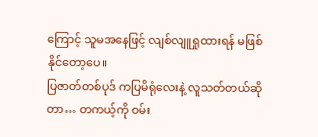ကြောင့် သူမအနေဖြင့် လျစ်လျူရှုထားရန် မဖြစ်နိုင်တော့ပေ။
ပြဇာတ်တစ်ပုဒ် ကပြမိရုံလေးနဲ့ လူသတ်တယ်ဆိုတာ… တကယ့်ကို ဝမ်း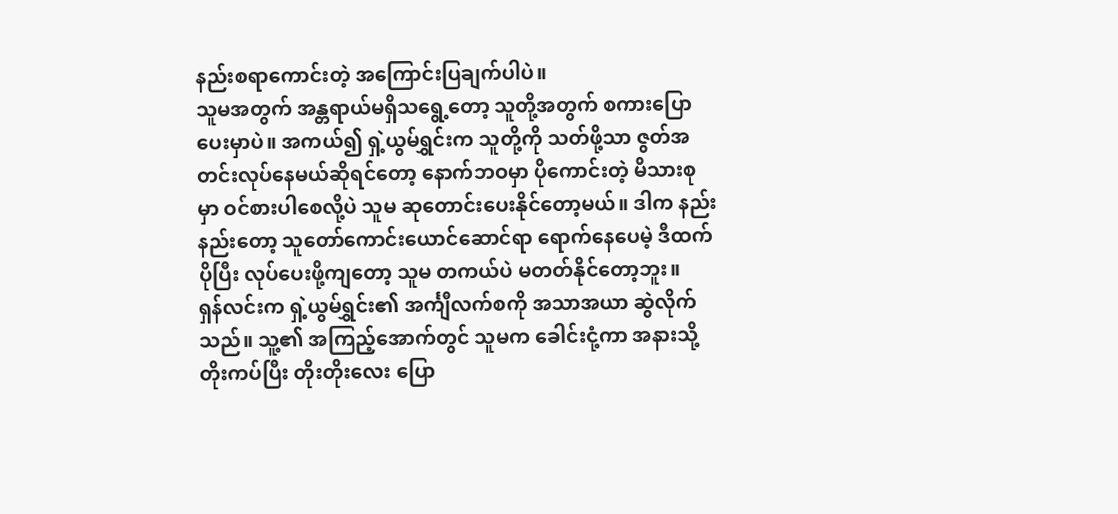နည်းစရာကောင်းတဲ့ အကြောင်းပြချက်ပါပဲ။
သူမအတွက် အန္တရာယ်မရှိသရွေ့တော့ သူတို့အတွက် စကားပြောပေးမှာပဲ။ အကယ်၍ ရှဲ့ယွမ်ရွှင်းက သူတို့ကို သတ်ဖို့သာ ဇွတ်အတင်းလုပ်နေမယ်ဆိုရင်တော့ နောက်ဘဝမှာ ပိုကောင်းတဲ့ မိသားစုမှာ ဝင်စားပါစေလို့ပဲ သူမ ဆုတောင်းပေးနိုင်တော့မယ်။ ဒါက နည်းနည်းတော့ သူတော်ကောင်းယောင်ဆောင်ရာ ရောက်နေပေမဲ့ ဒီထက်ပိုပြီး လုပ်ပေးဖို့ကျတော့ သူမ တကယ်ပဲ မတတ်နိုင်တော့ဘူး။
ရှန်လင်းက ရှဲ့ယွမ်ရွှင်း၏ အင်္ကျီလက်စကို အသာအယာ ဆွဲလိုက်သည်။ သူ့၏ အကြည့်အောက်တွင် သူမက ခေါင်းငုံ့ကာ အနားသို့ တိုးကပ်ပြီး တိုးတိုးလေး ပြော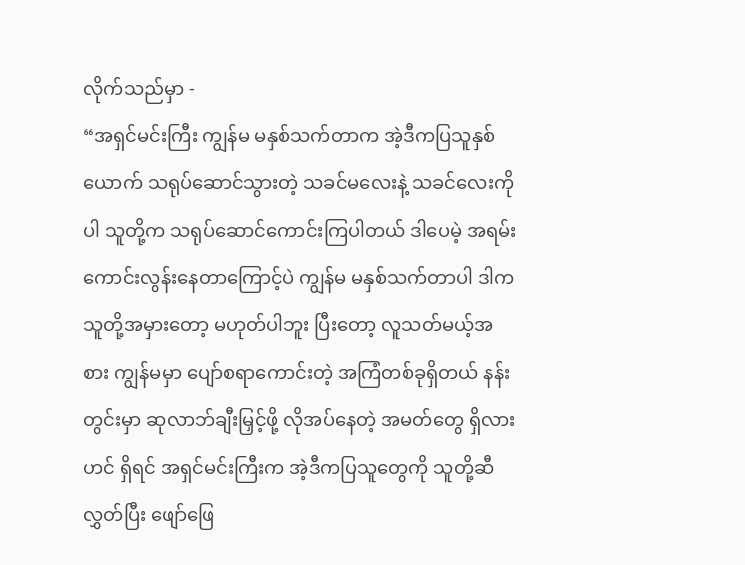လိုက်သည်မှာ -
“အရှင်မင်းကြီး ကျွန်မ မနှစ်သက်တာက အဲ့ဒီကပြသူနှစ်ယောက် သရုပ်ဆောင်သွားတဲ့ သခင်မလေးနဲ့ သခင်လေးကိုပါ သူတို့က သရုပ်ဆောင်ကောင်းကြပါတယ် ဒါပေမဲ့ အရမ်းကောင်းလွန်းနေတာကြောင့်ပဲ ကျွန်မ မနှစ်သက်တာပါ ဒါက သူတို့အမှားတော့ မဟုတ်ပါဘူး ပြီးတော့ လူသတ်မယ့်အစား ကျွန်မမှာ ပျော်စရာကောင်းတဲ့ အကြံတစ်ခုရှိတယ် နန်းတွင်းမှာ ဆုလာဘ်ချီးမြှင့်ဖို့ လိုအပ်နေတဲ့ အမတ်တွေ ရှိလားဟင် ရှိရင် အရှင်မင်းကြီးက အဲ့ဒီကပြသူတွေကို သူတို့ဆီလွှတ်ပြီး ဖျော်ဖြေ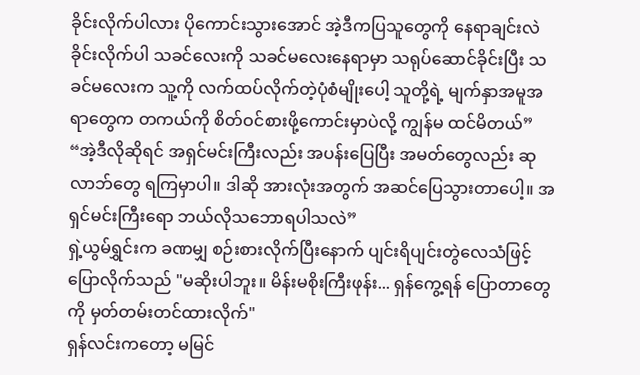ခိုင်းလိုက်ပါလား ပိုကောင်းသွားအောင် အဲ့ဒီကပြသူတွေကို နေရာချင်းလဲခိုင်းလိုက်ပါ သခင်လေးကို သခင်မလေးနေရာမှာ သရုပ်ဆောင်ခိုင်းပြီး သခင်မလေးက သူ့ကို လက်ထပ်လိုက်တဲ့ပုံစံမျိုးပေါ့ သူတို့ရဲ့ မျက်နှာအမူအရာတွေက တကယ်ကို စိတ်ဝင်စားဖို့ကောင်းမှာပဲလို့ ကျွန်မ ထင်မိတယ်”
“အဲ့ဒီလိုဆိုရင် အရှင်မင်းကြီးလည်း အပန်းပြေပြီး အမတ်တွေလည်း ဆုလာဘ်တွေ ရကြမှာပါ။ ဒါဆို အားလုံးအတွက် အဆင်ပြေသွားတာပေါ့။ အရှင်မင်းကြီးရော ဘယ်လိုသဘောရပါသလဲ”
ရှဲ့ယွမ်ရွှင်းက ခဏမျှ စဉ်းစားလိုက်ပြီးနောက် ပျင်းရိပျင်းတွဲလေသံဖြင့် ပြောလိုက်သည် "မဆိုးပါဘူး။ မိန်းမစိုးကြီးဖုန်း... ရှန်ကွေ့ရန် ပြောတာတွေကို မှတ်တမ်းတင်ထားလိုက်"
ရှန်လင်းကတော့ မမြင်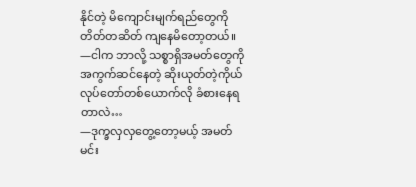နိုင်တဲ့ မိကျောင်းမျက်ရည်တွေကို တိတ်တဆိတ် ကျနေမိတော့တယ်။
—ငါက ဘာလို့ သစ္စာရှိအမတ်တွေကို အကွက်ဆင်နေတဲ့ ဆိုးယုတ်တဲ့ကိုယ်လုပ်တော်တစ်ယောက်လို ခံစားနေရတာလဲ…
—ဒုက္ခလှလှတွေ့တော့မယ့် အမတ်မင်း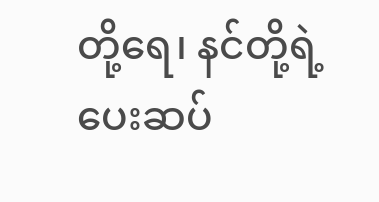တို့ရေ၊ နင်တို့ရဲ့ ပေးဆပ်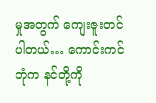မှုအတွက် ကျေးဇူးတင်ပါတယ်… ကောင်းကင်ဘုံက နင်တို့ကို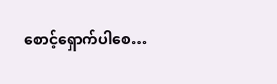စောင့်ရှောက်ပါစေ…